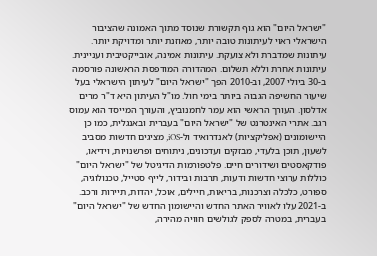"ישראל היום" הוא גוף תקשורת שנוסד מתוך האמונה שהציבור הישראלי ראוי לעיתונות טובה יותר, מאוזנת יותר ומדויקת יותר. עיתונות שמדברת ולא צועקת. עיתונות אמינה, אובייקטיבית ועניינית. עיתונות אחרת וללא תשלום. המהדורה המודפסת הראשונה פורסמה ב-30 ביולי 2007, וב-2010 הפך "ישראל היום" לעיתון הישראלי בעל שיעור החשיפה הגבוה ביותר בימי חול. מו"ל העיתון היא ד"ר מרים אדלסון. העורך הראשי הוא עמר לחמנוביץ, והעורך המייסד הוא עמוס רגב. אתרי האינטרנט של "ישראל היום" בעברית ובאנגלית, כמו כן היישומונים (אפליקציות) לאנדרואיד ול-iOS, מציגים חדשות מסביב לשעון, תוכן בלעדי, מבזקים ועדכונים, ניתוחים ופרשנויות, וידיאו, פודקאסטים ושידורים חיים. פלטפורמות הדיגיטל של "ישראל היום" כוללות ערוצי חדשות ודעות, תרבות ובידור, לייף סטייל, טכנולוגיה, ספורט, כלכלה וצרכנות, בריאות, חיילים, אוכל, יהדות, תיירות ורכב. ב-2021 עלו לאוויר האתר החדש והיישומון החדש של "ישראל היום" בעברית, במטרה לספק לגולשים חוויה מהירה,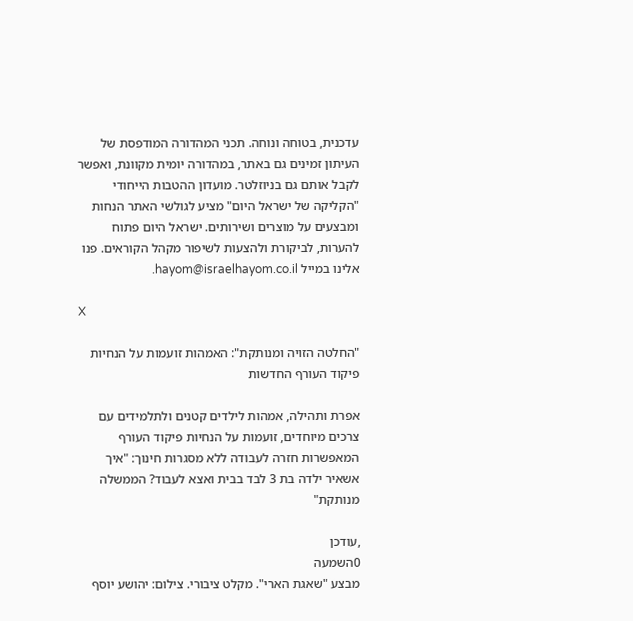עדכנית, בטוחה ונוחה. תכני המהדורה המודפסת של העיתון זמינים גם באתר, במהדורה יומית מקוונת, ואפשר לקבל אותם גם בניוזלטר. מועדון ההטבות הייחודי "הקליקה של ישראל היום" מציע לגולשי האתר הנחות ומבצעים על מוצרים ושירותים. ישראל היום פתוח להערות, לביקורת ולהצעות לשיפור מקהל הקוראים. פנו אלינו במייל hayom@israelhayom.co.il.

X

"החלטה הזויה ומנותקת": האמהות זועמות על הנחיות פיקוד העורף החדשות

אפרת ותהילה, אמהות לילדים קטנים ולתלמידים עם צרכים מיוחדים, זועמות על הנחיות פיקוד העורף המאפשרות חזרה לעבודה ללא מסגרות חינוך: "איך אשאיר ילדה בת 3 לבד בבית ואצא לעבוד? הממשלה מנותקת"

,עודכן
0השמעה
מבצע "שאגת הארי". מקלט ציבורי. צילום: יהושע יוסף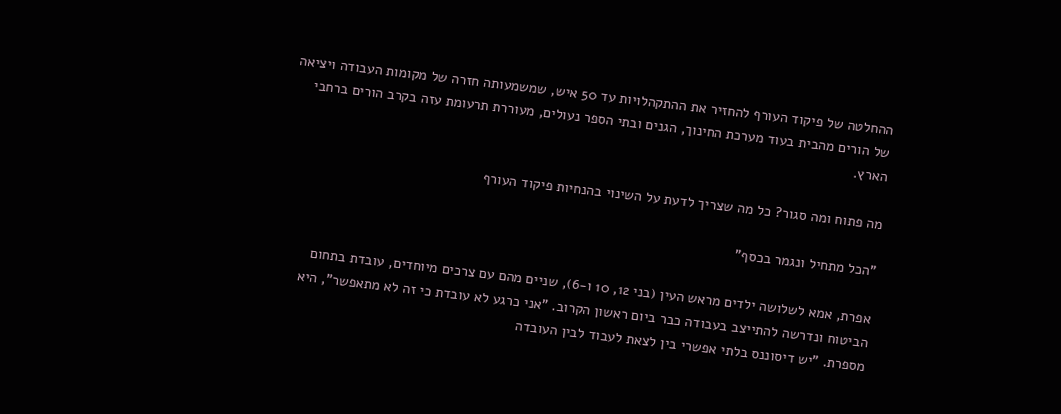ההחלטה של פיקוד העורף להחזיר את ההתקהלויות עד 50 איש, שמשמעותה חזרה של מקומות העבודה ויציאה של הורים מהבית בעוד מערכת החינוך, הגנים ובתי הספר נעולים, מעוררת תרעומת עזה בקרב הורים ברחבי הארץ.

מה פתוח ומה סגור? כל מה שצריך לדעת על השינוי בהנחיות פיקוד העורף

"הכל מתחיל ונגמר בכסף"

אפרת, אמא לשלושה ילדים מראש העין (בני 12, 10 ו-6), שניים מהם עם צרכים מיוחדים, עובדת בתחום הביטוח ונדרשה להתייצב בעבודה כבר ביום ראשון הקרוב. "אני כרגע לא עובדת כי זה לא מתאפשר", היא מספרת. "יש דיסוננס בלתי אפשרי בין לצאת לעבוד לבין העובדה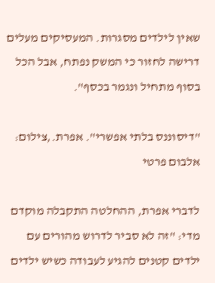שאין לילדים מסגרות. המעסיקים מעלים דרישה לחזור כי המשק נפתח, אבל הכל בסוף מתחיל ונגמר בכסף".

"דיסוננס בלתי אפשרי". אפרת.,צילום: אלבום פרטי

לדברי אפרת, ההחלטה התקבלה מוקדם מדי: "זה לא סביר לדרוש מהורים עם ילדים קטנים להגיע לעבודה כשיש ילדים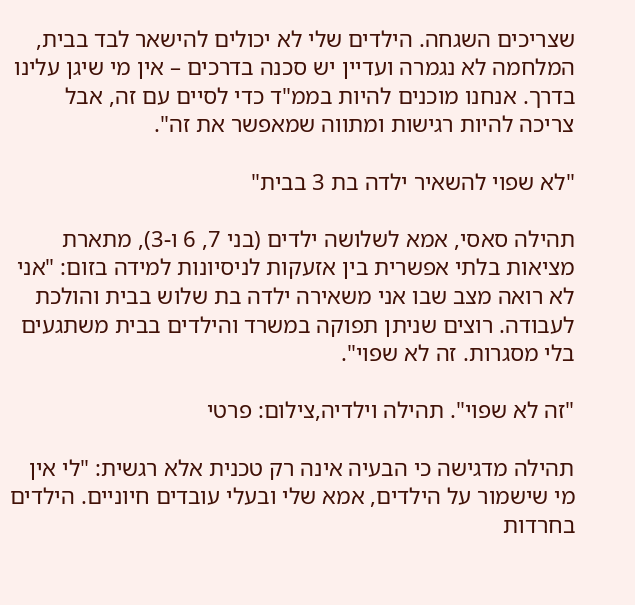שצריכים השגחה. הילדים שלי לא יכולים להישאר לבד בבית, המלחמה לא נגמרה ועדיין יש סכנה בדרכים – אין מי שיגן עלינו בדרך. אנחנו מוכנים להיות בממ"ד כדי לסיים עם זה, אבל צריכה להיות רגישות ומתווה שמאפשר את זה".

"לא שפוי להשאיר ילדה בת 3 בבית"

תהילה סאסי, אמא לשלושה ילדים (בני 7, 6 ו-3), מתארת מציאות בלתי אפשרית בין אזעקות לניסיונות למידה בזום: "אני לא רואה מצב שבו אני משאירה ילדה בת שלוש בבית והולכת לעבודה. רוצים שניתן תפוקה במשרד והילדים בבית משתגעים בלי מסגרות. זה לא שפוי".

"זה לא שפוי". תהילה וילדיה,צילום: פרטי

תהילה מדגישה כי הבעיה אינה רק טכנית אלא רגשית: "לי אין מי שישמור על הילדים, אמא שלי ובעלי עובדים חיוניים. הילדים בחרדות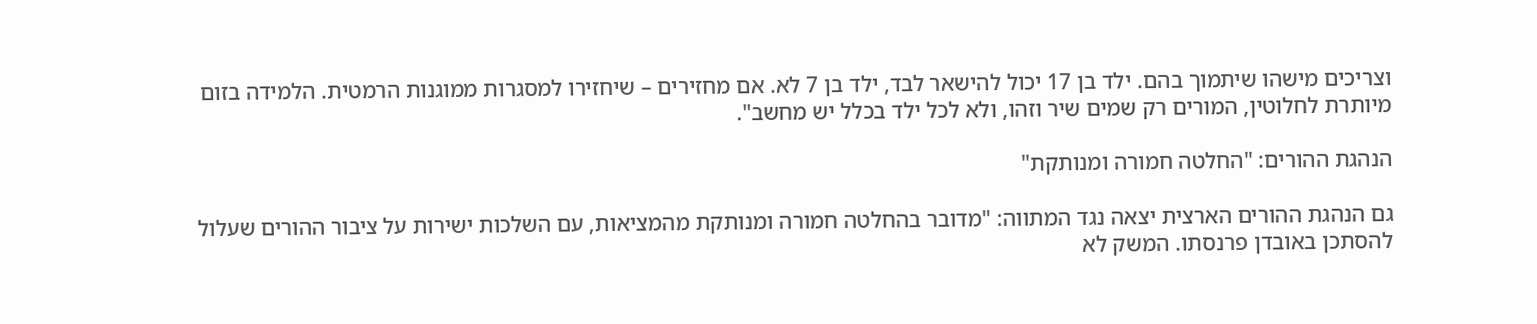וצריכים מישהו שיתמוך בהם. ילד בן 17 יכול להישאר לבד, ילד בן 7 לא. אם מחזירים – שיחזירו למסגרות ממוגנות הרמטית. הלמידה בזום מיותרת לחלוטין, המורים רק שמים שיר וזהו, ולא לכל ילד בכלל יש מחשב".

הנהגת ההורים: "החלטה חמורה ומנותקת"

גם הנהגת ההורים הארצית יצאה נגד המתווה: "מדובר בהחלטה חמורה ומנותקת מהמציאות, עם השלכות ישירות על ציבור ההורים שעלול להסתכן באובדן פרנסתו. המשק לא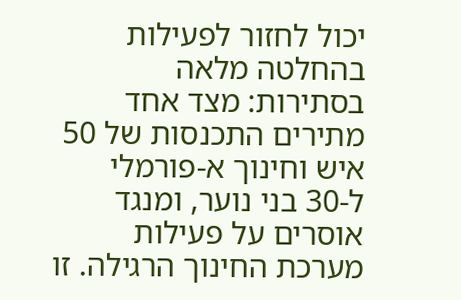יכול לחזור לפעילות בהחלטה מלאה בסתירות: מצד אחד מתירים התכנסות של 50 איש וחינוך א-פורמלי ל-30 בני נוער, ומנגד אוסרים על פעילות מערכת החינוך הרגילה. זו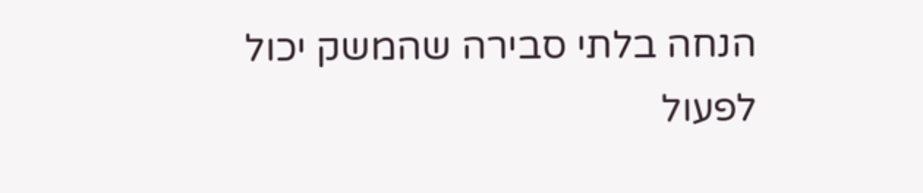הנחה בלתי סבירה שהמשק יכול לפעול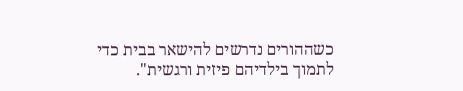כשההורים נדרשים להישאר בבית כדי לתמוך בילדיהם פיזית ורגשית".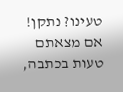טעינו? נתקן! אם מצאתם טעות בכתבה,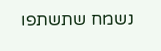נשמח שתשתפו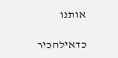אותנו

כדאילהכיר